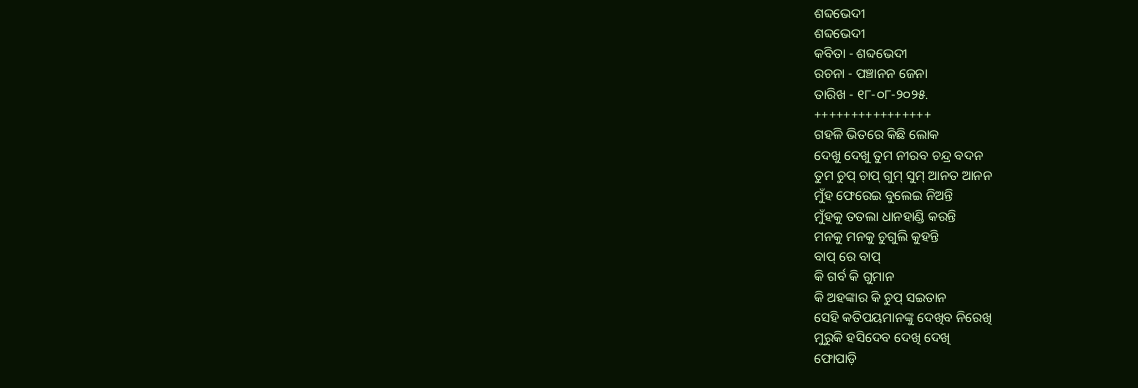ଶବ୍ଦଭେଦୀ
ଶବ୍ଦଭେଦୀ
କବିତା - ଶବ୍ଦଭେଦୀ
ରଚନା - ପଞ୍ଚାନନ ଜେନା
ତାରିଖ - ୧୮-୦୮-୨୦୨୫.
++++++++++++++++
ଗହଳି ଭିତରେ କିଛି ଲୋକ
ଦେଖୁ ଦେଖୁ ତୁମ ନୀରବ ଚନ୍ଦ୍ର ବଦନ
ତୁମ ଚୁପ୍ ଚାପ୍ ଗୁମ୍ ସୁମ୍ ଆନତ ଆନନ
ମୁଁହ ଫେରେଇ ବୁଲେଇ ନିଅନ୍ତି
ମୁଁହକୁ ତତଲା ଧାନହାଣ୍ଡି କରନ୍ତି
ମନକୁ ମନକୁ ଚୁଗୁଲି କୁହନ୍ତି
ବାପ୍ ରେ ବାପ୍
କି ଗର୍ବ କି ଗୁମାନ
କି ଅହଙ୍କାର କି ଚୁପ୍ ସଇତାନ
ସେହି କତିପୟମାନଙ୍କୁ ଦେଖିବ ନିରେଖି
ମୁରୁକି ହସିଦେବ ଦେଖି ଦେଖି
ଫୋପାଡ଼ି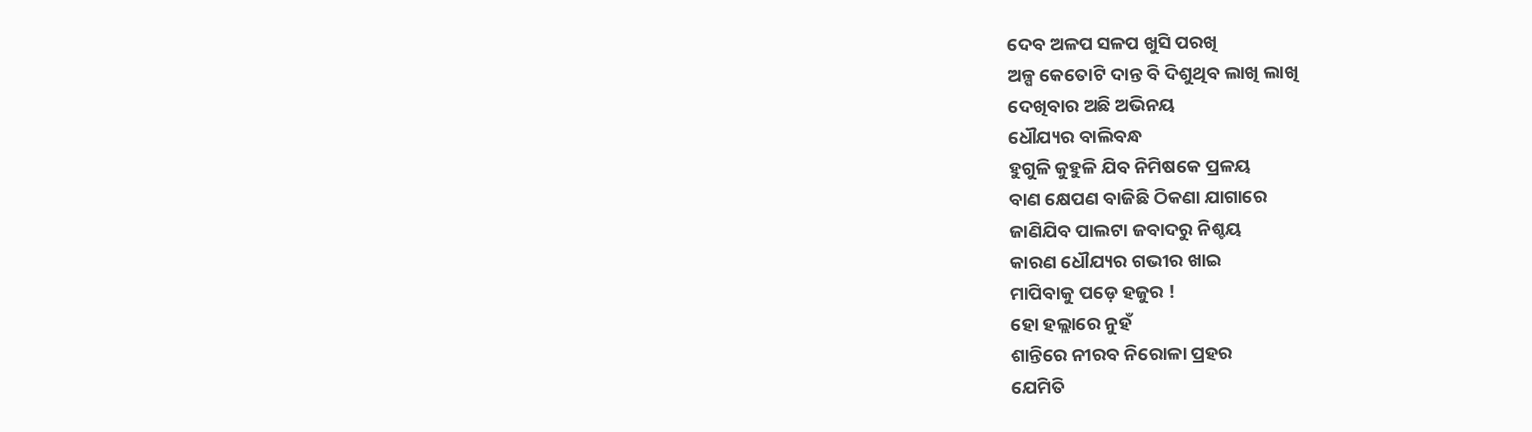ଦେବ ଅଳପ ସଳପ ଖୁସି ପରଖି
ଅଳ୍ପ କେତୋଟି ଦାନ୍ତ ବି ଦିଶୁଥିବ ଲାଖି ଲାଖି
ଦେଖିବାର ଅଛି ଅଭିନୟ
ଧୌଯ୍ୟର ବାଲିବନ୍ଧ
ହୁଗୁଳି କୁହୁଳି ଯିବ ନିମିଷକେ ପ୍ରଳୟ
ବାଣ କ୍ଷେପଣ ବାଜିଛି ଠିକଣା ଯାଗାରେ
ଜାଣିଯିବ ପାଲଟା ଜବାଦରୁ ନିଶ୍ଚୟ
କାରଣ ଧୌଯ୍ୟର ଗଭୀର ଖାଇ
ମାପିବାକୁ ପଡ଼େ ହଜୁର !
ହୋ ହଲ୍ଲାରେ ନୁହଁ
ଶାନ୍ତିରେ ନୀରବ ନିରୋଳା ପ୍ରହର
ଯେମିତି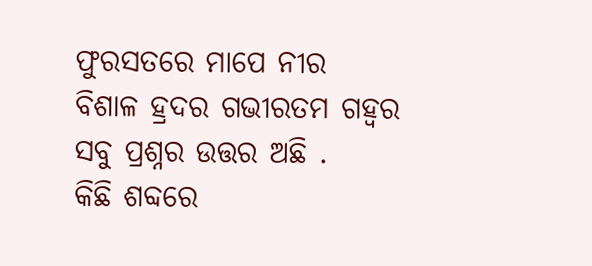ଫୁରସତରେ ମାପେ ନୀର
ବିଶାଳ ହ୍ରଦର ଗଭୀରତମ ଗହ୍ଵର
ସବୁ ପ୍ରଶ୍ନର ଉତ୍ତର ଅଛି .
କିଛି ଶବ୍ଦରେ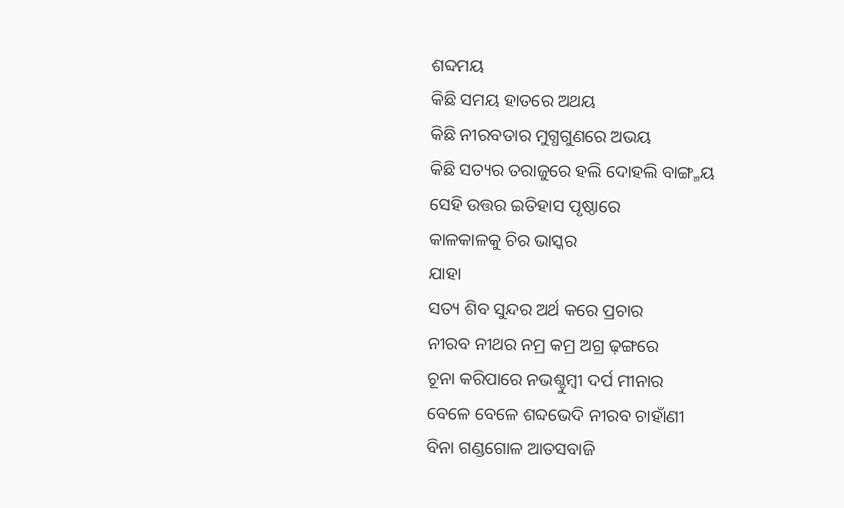ଶବ୍ଦମୟ
କିଛି ସମୟ ହାତରେ ଅଥୟ
କିଛି ନୀରବତାର ମୁଗ୍ଧଗୁଣରେ ଅଭୟ
କିଛି ସତ୍ୟର ତରାଜୁରେ ହଲି ଦୋହଲି ବାଙ୍ଗ୍ମୟ
ସେହି ଉତ୍ତର ଇତିହାସ ପୃଷ୍ଠାରେ
କାଳକାଳକୁ ଚିର ଭାସ୍କର
ଯାହା
ସତ୍ୟ ଶିବ ସୁନ୍ଦର ଅର୍ଥ କରେ ପ୍ରଚାର
ନୀରବ ନୀଥର ନମ୍ର କମ୍ର ଅଗ୍ର ଢ଼ଙ୍ଗରେ
ଚୂନା କରିପାରେ ନଭଶ୍ଚୁମ୍ବୀ ଦର୍ପ ମୀନାର
ବେଳେ ବେଳେ ଶବ୍ଦଭେଦି ନୀରବ ଚାହାଁଣୀ
ବିନା ଗଣ୍ଡଗୋଳ ଆତସବାଜି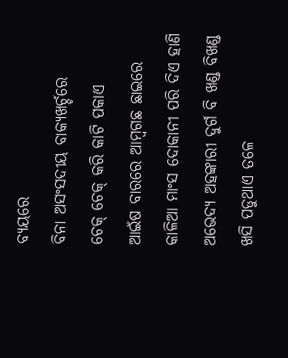ବ୍ୟୟରେ
ବିନା ଅସଂସଦୀୟ ବାକ୍ୟଖର୍ଚ୍ଚରେ
ଚେକ୍ ଚେକ୍ କରି କାଟି ପକାଏ
ଆଇଁଷ ବାରରେ ଆମ୍ବଗଛ ଛାଇରେ
କାଳିଆ ମାଂସ ଦୋକାନୀ ପରି ଦିଏ ହାଣି
ଅଭେଦ୍ୟ ଅହଙ୍କାରୀ ଦୁର୍ଗ ବି ଖଣ୍ଡ ବିଖଣ୍ଡ
ଖସି ପଡୁଥାଏ ତଳେ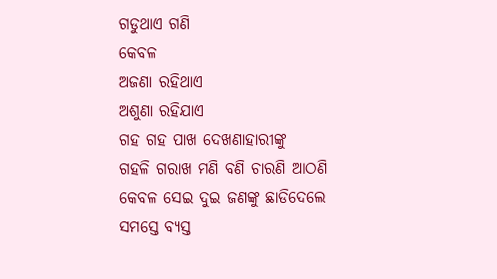ଗଡୁଥାଏ ଗଣି
କେବଳ
ଅଜଣା ରହିଥାଏ
ଅଶୁଣା ରହିଯାଏ
ଗହ ଗହ ପାଖ ଦେଖଣାହାରୀଙ୍କୁ
ଗହଳି ଗରାଖ ମଣି ବଣି ଚାରଣି ଆଠଣି
କେବଳ ସେଇ ଦୁଇ ଜଣଙ୍କୁ ଛାଡିଦେଲେ
ସମସ୍ତେ ବ୍ୟସ୍ତ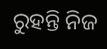ରୁହନ୍ତି ନିଜ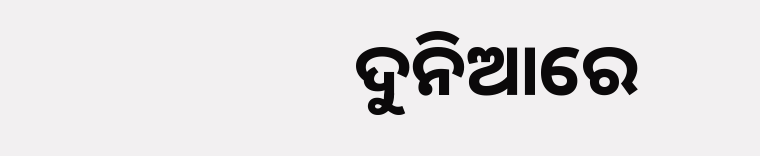ଦୁନିଆରେ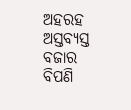ଅହରହ ଅସ୍ତବ୍ୟସ୍ତ ବଜାର ବିପଣି